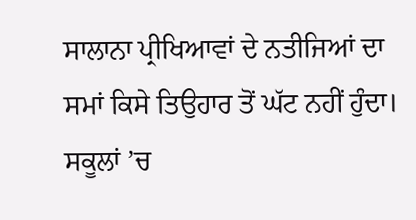ਸਾਲਾਨਾ ਪ੍ਰੀਖਿਆਵਾਂ ਦੇ ਨਤੀਜਿਆਂ ਦਾ ਸਮਾਂ ਕਿਸੇ ਤਿਉਹਾਰ ਤੋਂ ਘੱਟ ਨਹੀਂ ਹੁੰਦਾ। ਸਕੂਲਾਂ ’ਚ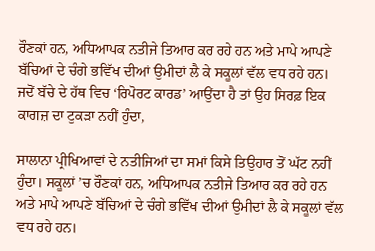ਰੌਣਕਾਂ ਹਨ, ਅਧਿਆਪਕ ਨਤੀਜੇ ਤਿਆਰ ਕਰ ਰਹੇ ਹਨ ਅਤੇ ਮਾਪੇ ਆਪਣੇ ਬੱਚਿਆਂ ਦੇ ਚੰਗੇ ਭਵਿੱਖ ਦੀਆਂ ਉਮੀਦਾਂ ਲੈ ਕੇ ਸਕੂਲਾਂ ਵੱਲ ਵਧ ਰਹੇ ਹਨ। ਜਦੋਂ ਬੱਚੇ ਦੇ ਹੱਥ ਵਿਚ ‘ਰਿਪੋਰਟ ਕਾਰਡ’ ਆਉਂਦਾ ਹੈ ਤਾਂ ਉਹ ਸਿਰਫ਼ ਇਕ ਕਾਗਜ਼ ਦਾ ਟੁਕੜਾ ਨਹੀਂ ਹੁੰਦਾ,

ਸਾਲਾਨਾ ਪ੍ਰੀਖਿਆਵਾਂ ਦੇ ਨਤੀਜਿਆਂ ਦਾ ਸਮਾਂ ਕਿਸੇ ਤਿਉਹਾਰ ਤੋਂ ਘੱਟ ਨਹੀਂ ਹੁੰਦਾ। ਸਕੂਲਾਂ ’ਚ ਰੌਣਕਾਂ ਹਨ, ਅਧਿਆਪਕ ਨਤੀਜੇ ਤਿਆਰ ਕਰ ਰਹੇ ਹਨ ਅਤੇ ਮਾਪੇ ਆਪਣੇ ਬੱਚਿਆਂ ਦੇ ਚੰਗੇ ਭਵਿੱਖ ਦੀਆਂ ਉਮੀਦਾਂ ਲੈ ਕੇ ਸਕੂਲਾਂ ਵੱਲ ਵਧ ਰਹੇ ਹਨ।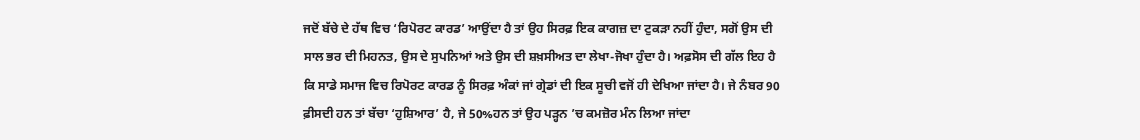ਜਦੋਂ ਬੱਚੇ ਦੇ ਹੱਥ ਵਿਚ ‘ਰਿਪੋਰਟ ਕਾਰਡ’ ਆਉਂਦਾ ਹੈ ਤਾਂ ਉਹ ਸਿਰਫ਼ ਇਕ ਕਾਗਜ਼ ਦਾ ਟੁਕੜਾ ਨਹੀਂ ਹੁੰਦਾ, ਸਗੋਂ ਉਸ ਦੀ ਸਾਲ ਭਰ ਦੀ ਮਿਹਨਤ, ਉਸ ਦੇ ਸੁਪਨਿਆਂ ਅਤੇ ਉਸ ਦੀ ਸ਼ਖ਼ਸੀਅਤ ਦਾ ਲੇਖਾ-ਜੋਖਾ ਹੁੰਦਾ ਹੈ। ਅਫ਼ਸੋਸ ਦੀ ਗੱਲ ਇਹ ਹੈ ਕਿ ਸਾਡੇ ਸਮਾਜ ਵਿਚ ਰਿਪੋਰਟ ਕਾਰਡ ਨੂੰ ਸਿਰਫ਼ ਅੰਕਾਂ ਜਾਂ ਗ੍ਰੇਡਾਂ ਦੀ ਇਕ ਸੂਚੀ ਵਜੋਂ ਹੀ ਦੇਖਿਆ ਜਾਂਦਾ ਹੈ। ਜੇ ਨੰਬਰ 90 ਫ਼ੀਸਦੀ ਹਨ ਤਾਂ ਬੱਚਾ ‘ਹੁਸ਼ਿਆਰ’ ਹੈ, ਜੇ 50%ਹਨ ਤਾਂ ਉਹ ਪੜ੍ਹਨ ’ਚ ਕਮਜ਼ੋਰ ਮੰਨ ਲਿਆ ਜਾਂਦਾ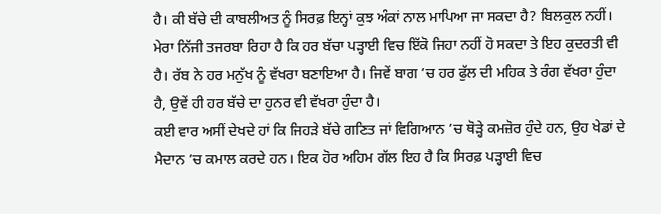ਹੈ। ਕੀ ਬੱਚੇ ਦੀ ਕਾਬਲੀਅਤ ਨੂੰ ਸਿਰਫ਼ ਇਨ੍ਹਾਂ ਕੁਝ ਅੰਕਾਂ ਨਾਲ ਮਾਪਿਆ ਜਾ ਸਕਦਾ ਹੈ? ਬਿਲਕੁਲ ਨਹੀਂ। ਮੇਰਾ ਨਿੱਜੀ ਤਜਰਬਾ ਰਿਹਾ ਹੈ ਕਿ ਹਰ ਬੱਚਾ ਪੜ੍ਹਾਈ ਵਿਚ ਇੱਕੋ ਜਿਹਾ ਨਹੀਂ ਹੋ ਸਕਦਾ ਤੇ ਇਹ ਕੁਦਰਤੀ ਵੀ ਹੈ। ਰੱਬ ਨੇ ਹਰ ਮਨੁੱਖ ਨੂੰ ਵੱਖਰਾ ਬਣਾਇਆ ਹੈ। ਜਿਵੇਂ ਬਾਗ ’ਚ ਹਰ ਫੁੱਲ ਦੀ ਮਹਿਕ ਤੇ ਰੰਗ ਵੱਖਰਾ ਹੁੰਦਾ ਹੈ, ਉਵੇਂ ਹੀ ਹਰ ਬੱਚੇ ਦਾ ਹੁਨਰ ਵੀ ਵੱਖਰਾ ਹੁੰਦਾ ਹੈ।
ਕਈ ਵਾਰ ਅਸੀਂ ਦੇਖਦੇ ਹਾਂ ਕਿ ਜਿਹੜੇ ਬੱਚੇ ਗਣਿਤ ਜਾਂ ਵਿਗਿਆਨ ’ਚ ਥੋੜ੍ਹੇ ਕਮਜ਼ੋਰ ਹੁੰਦੇ ਹਨ, ਉਹ ਖੇਡਾਂ ਦੇ ਮੈਦਾਨ ’ਚ ਕਮਾਲ ਕਰਦੇ ਹਨ। ਇਕ ਹੋਰ ਅਹਿਮ ਗੱਲ ਇਹ ਹੈ ਕਿ ਸਿਰਫ਼ ਪੜ੍ਹਾਈ ਵਿਚ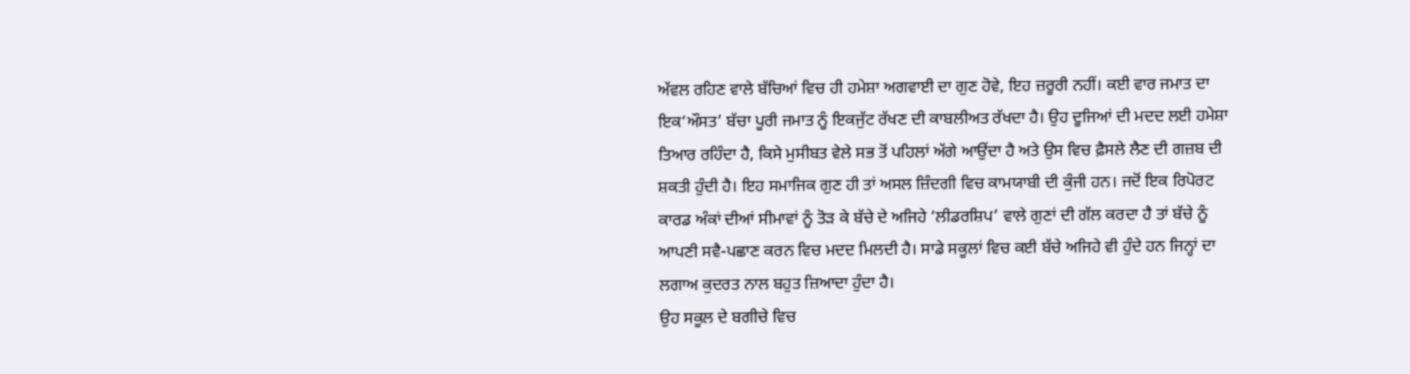ਅੱਵਲ ਰਹਿਣ ਵਾਲੇ ਬੱਚਿਆਂ ਵਿਚ ਹੀ ਹਮੇਸ਼ਾ ਅਗਵਾਈ ਦਾ ਗੁਣ ਹੋਵੇ, ਇਹ ਜ਼ਰੂਰੀ ਨਹੀਂ। ਕਈ ਵਾਰ ਜਮਾਤ ਦਾ ਇਕ‘ਔਸਤ’ ਬੱਚਾ ਪੂਰੀ ਜਮਾਤ ਨੂੰ ਇਕਜੁੱਟ ਰੱਖਣ ਦੀ ਕਾਬਲੀਅਤ ਰੱਖਦਾ ਹੈ। ਉਹ ਦੂਜਿਆਂ ਦੀ ਮਦਦ ਲਈ ਹਮੇਸ਼ਾ ਤਿਆਰ ਰਹਿੰਦਾ ਹੈ, ਕਿਸੇ ਮੁਸੀਬਤ ਵੇਲੇ ਸਭ ਤੋਂ ਪਹਿਲਾਂ ਅੱਗੇ ਆਉਂਦਾ ਹੈ ਅਤੇ ਉਸ ਵਿਚ ਫ਼ੈਸਲੇ ਲੈਣ ਦੀ ਗਜ਼ਬ ਦੀ ਸ਼ਕਤੀ ਹੁੰਦੀ ਹੈ। ਇਹ ਸਮਾਜਿਕ ਗੁਣ ਹੀ ਤਾਂ ਅਸਲ ਜ਼ਿੰਦਗੀ ਵਿਚ ਕਾਮਯਾਬੀ ਦੀ ਕੁੰਜੀ ਹਨ। ਜਦੋਂ ਇਕ ਰਿਪੋਰਟ ਕਾਰਡ ਅੰਕਾਂ ਦੀਆਂ ਸੀਮਾਵਾਂ ਨੂੰ ਤੋੜ ਕੇ ਬੱਚੇ ਦੇ ਅਜਿਹੇ ‘ਲੀਡਰਸ਼ਿਪ’ ਵਾਲੇ ਗੁਣਾਂ ਦੀ ਗੱਲ ਕਰਦਾ ਹੈ ਤਾਂ ਬੱਚੇ ਨੂੰ ਆਪਣੀ ਸਵੈ-ਪਛਾਣ ਕਰਨ ਵਿਚ ਮਦਦ ਮਿਲਦੀ ਹੈ। ਸਾਡੇ ਸਕੂਲਾਂ ਵਿਚ ਕਈ ਬੱਚੇ ਅਜਿਹੇ ਵੀ ਹੁੰਦੇ ਹਨ ਜਿਨ੍ਹਾਂ ਦਾ ਲਗਾਅ ਕੁਦਰਤ ਨਾਲ ਬਹੁਤ ਜ਼ਿਆਦਾ ਹੁੰਦਾ ਹੈ।
ਉਹ ਸਕੂਲ ਦੇ ਬਗੀਚੇ ਵਿਚ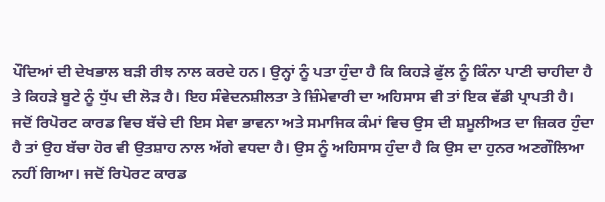ਪੌਦਿਆਂ ਦੀ ਦੇਖਭਾਲ ਬੜੀ ਰੀਝ ਨਾਲ ਕਰਦੇ ਹਨ। ਉਨ੍ਹਾਂ ਨੂੰ ਪਤਾ ਹੁੰਦਾ ਹੈ ਕਿ ਕਿਹੜੇ ਫੁੱਲ ਨੂੰ ਕਿੰਨਾ ਪਾਣੀ ਚਾਹੀਦਾ ਹੈ ਤੇ ਕਿਹੜੇ ਬੂਟੇ ਨੂੰ ਧੁੱਪ ਦੀ ਲੋੜ ਹੈ। ਇਹ ਸੰਵੇਦਨਸ਼ੀਲਤਾ ਤੇ ਜ਼ਿੰਮੇਵਾਰੀ ਦਾ ਅਹਿਸਾਸ ਵੀ ਤਾਂ ਇਕ ਵੱਡੀ ਪ੍ਰਾਪਤੀ ਹੈ। ਜਦੋਂ ਰਿਪੋਰਟ ਕਾਰਡ ਵਿਚ ਬੱਚੇ ਦੀ ਇਸ ਸੇਵਾ ਭਾਵਨਾ ਅਤੇ ਸਮਾਜਿਕ ਕੰਮਾਂ ਵਿਚ ਉਸ ਦੀ ਸ਼ਮੂਲੀਅਤ ਦਾ ਜ਼ਿਕਰ ਹੁੰਦਾ ਹੈ ਤਾਂ ਉਹ ਬੱਚਾ ਹੋਰ ਵੀ ਉਤਸ਼ਾਹ ਨਾਲ ਅੱਗੇ ਵਧਦਾ ਹੈ। ਉਸ ਨੂੰ ਅਹਿਸਾਸ ਹੁੰਦਾ ਹੈ ਕਿ ਉਸ ਦਾ ਹੁਨਰ ਅਣਗੌਲਿਆ ਨਹੀਂ ਗਿਆ। ਜਦੋਂ ਰਿਪੋਰਟ ਕਾਰਡ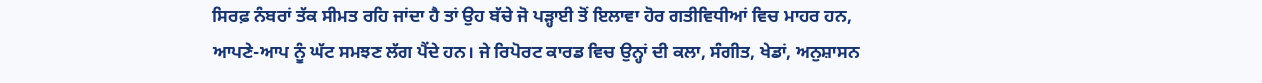ਸਿਰਫ਼ ਨੰਬਰਾਂ ਤੱਕ ਸੀਮਤ ਰਹਿ ਜਾਂਦਾ ਹੈ ਤਾਂ ਉਹ ਬੱਚੇ ਜੋ ਪੜ੍ਹਾਈ ਤੋਂ ਇਲਾਵਾ ਹੋਰ ਗਤੀਵਿਧੀਆਂ ਵਿਚ ਮਾਹਰ ਹਨ, ਆਪਣੇ-ਆਪ ਨੂੰ ਘੱਟ ਸਮਝਣ ਲੱਗ ਪੈਂਦੇ ਹਨ। ਜੇ ਰਿਪੋਰਟ ਕਾਰਡ ਵਿਚ ਉਨ੍ਹਾਂ ਦੀ ਕਲਾ, ਸੰਗੀਤ, ਖੇਡਾਂ, ਅਨੁਸ਼ਾਸਨ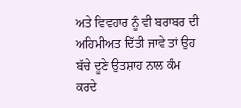ਅਤੇ ਵਿਵਹਾਰ ਨੂੰ ਵੀ ਬਰਾਬਰ ਦੀ ਅਹਿਮੀਅਤ ਦਿੱਤੀ ਜਾਵੇ ਤਾਂ ਉਹ ਬੱਚੇ ਦੂਣੇ ਉਤਸ਼ਾਹ ਨਾਲ ਕੰਮ ਕਰਦੇ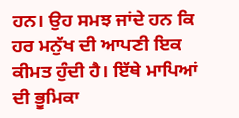ਹਨ। ਉਹ ਸਮਝ ਜਾਂਦੇ ਹਨ ਕਿ ਹਰ ਮਨੁੱਖ ਦੀ ਆਪਣੀ ਇਕ ਕੀਮਤ ਹੁੰਦੀ ਹੈ। ਇੱਥੇ ਮਾਪਿਆਂ ਦੀ ਭੂਮਿਕਾ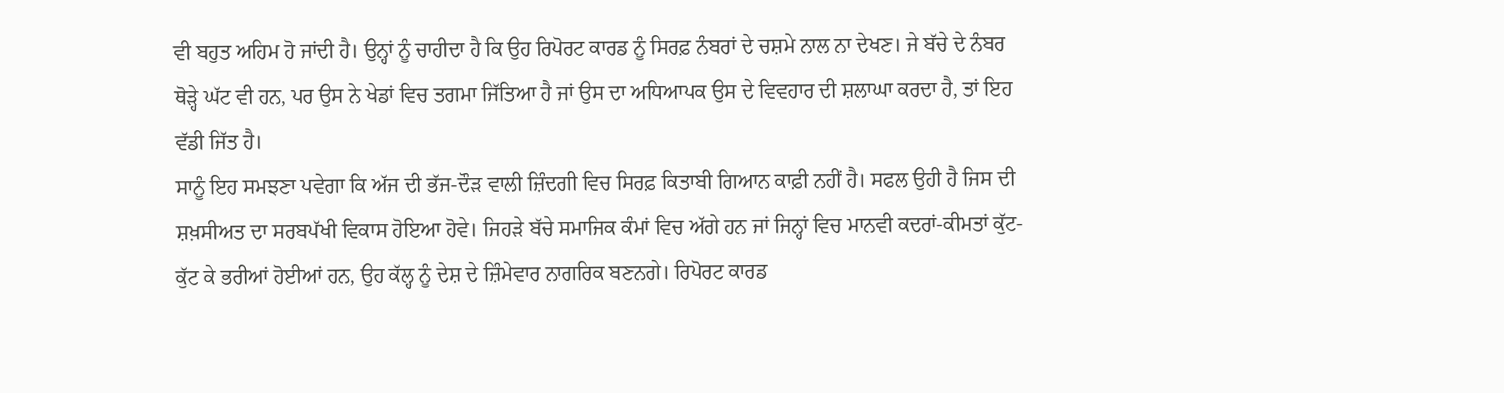ਵੀ ਬਹੁਤ ਅਹਿਮ ਹੋ ਜਾਂਦੀ ਹੈ। ਉਨ੍ਹਾਂ ਨੂੰ ਚਾਹੀਦਾ ਹੈ ਕਿ ਉਹ ਰਿਪੋਰਟ ਕਾਰਡ ਨੂੰ ਸਿਰਫ਼ ਨੰਬਰਾਂ ਦੇ ਚਸ਼ਮੇ ਨਾਲ ਨਾ ਦੇਖਣ। ਜੇ ਬੱਚੇ ਦੇ ਨੰਬਰ ਥੋੜ੍ਹੇ ਘੱਟ ਵੀ ਹਨ, ਪਰ ਉਸ ਨੇ ਖੇਡਾਂ ਵਿਚ ਤਗਮਾ ਜਿੱਤਿਆ ਹੈ ਜਾਂ ਉਸ ਦਾ ਅਧਿਆਪਕ ਉਸ ਦੇ ਵਿਵਹਾਰ ਦੀ ਸ਼ਲਾਘਾ ਕਰਦਾ ਹੈ, ਤਾਂ ਇਹ ਵੱਡੀ ਜਿੱਤ ਹੈ।
ਸਾਨੂੰ ਇਹ ਸਮਝਣਾ ਪਵੇਗਾ ਕਿ ਅੱਜ ਦੀ ਭੱਜ-ਦੌੜ ਵਾਲੀ ਜ਼ਿੰਦਗੀ ਵਿਚ ਸਿਰਫ਼ ਕਿਤਾਬੀ ਗਿਆਨ ਕਾਫ਼ੀ ਨਹੀਂ ਹੈ। ਸਫਲ ਉਹੀ ਹੈ ਜਿਸ ਦੀ ਸ਼ਖ਼ਸੀਅਤ ਦਾ ਸਰਬਪੱਖੀ ਵਿਕਾਸ ਹੋਇਆ ਹੋਵੇ। ਜਿਹੜੇ ਬੱਚੇ ਸਮਾਜਿਕ ਕੰਮਾਂ ਵਿਚ ਅੱਗੇ ਹਨ ਜਾਂ ਜਿਨ੍ਹਾਂ ਵਿਚ ਮਾਨਵੀ ਕਦਰਾਂ-ਕੀਮਤਾਂ ਕੁੱਟ-ਕੁੱਟ ਕੇ ਭਰੀਆਂ ਹੋਈਆਂ ਹਨ, ਉਹ ਕੱਲ੍ਹ ਨੂੰ ਦੇਸ਼ ਦੇ ਜ਼ਿੰਮੇਵਾਰ ਨਾਗਰਿਕ ਬਣਨਗੇ। ਰਿਪੋਰਟ ਕਾਰਡ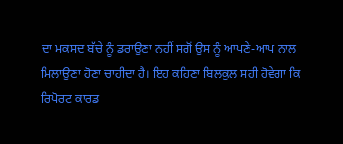ਦਾ ਮਕਸਦ ਬੱਚੇ ਨੂੰ ਡਰਾਉਣਾ ਨਹੀਂ ਸਗੋਂ ਉਸ ਨੂੰ ਆਪਣੇ-ਆਪ ਨਾਲ ਮਿਲਾਉਣਾ ਹੋਣਾ ਚਾਹੀਦਾ ਹੈ। ਇਹ ਕਹਿਣਾ ਬਿਲਕੁਲ ਸਹੀ ਹੋਵੇਗਾ ਕਿ ਰਿਪੋਰਟ ਕਾਰਡ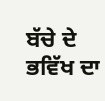ਬੱਚੇ ਦੇ ਭਵਿੱਖ ਦਾ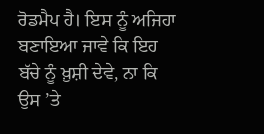ਰੋਡਮੈਪ ਹੈ। ਇਸ ਨੂੰ ਅਜਿਹਾ ਬਣਾਇਆ ਜਾਵੇ ਕਿ ਇਹ ਬੱਚੇ ਨੂੰ ਖ਼ੁਸ਼ੀ ਦੇਵੇ, ਨਾ ਕਿ ਉਸ ’ਤੇ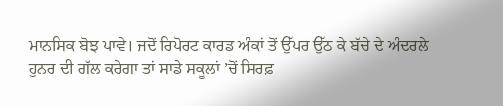ਮਾਨਸਿਕ ਬੋਝ ਪਾਵੇ। ਜਦੋਂ ਰਿਪੋਰਟ ਕਾਰਡ ਅੰਕਾਂ ਤੋਂ ਉੱਪਰ ਉੱਠ ਕੇ ਬੱਚੇ ਦੇ ਅੰਦਰਲੇ ਹੁਨਰ ਦੀ ਗੱਲ ਕਰੇਗਾ ਤਾਂ ਸਾਡੇ ਸਕੂਲਾਂ ’ਚੋਂ ਸਿਰਫ਼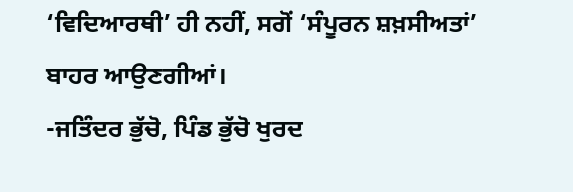‘ਵਿਦਿਆਰਥੀ’ ਹੀ ਨਹੀਂ, ਸਗੋਂ ‘ਸੰਪੂਰਨ ਸ਼ਖ਼ਸੀਅਤਾਂ’ ਬਾਹਰ ਆਉਣਗੀਆਂ।
-ਜਤਿੰਦਰ ਭੁੱਚੋ, ਪਿੰਡ ਭੁੱਚੋ ਖੁਰਦ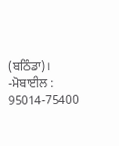(ਬਠਿੰਡਾ)।
-ਮੋਬਾਈਲ : 95014-75400